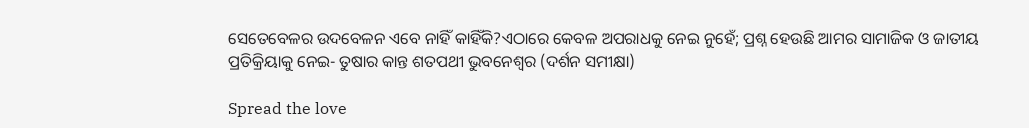ସେତେବେଳର ଉଦବେଳନ ଏବେ ନାହିଁ କାହିଁକି?ଏଠାରେ କେବଳ ଅପରାଧକୁ ନେଇ ନୁହେଁ; ପ୍ରଶ୍ନ ହେଉଛି ଆମର ସାମାଜିକ ଓ ଜାତୀୟ ପ୍ରତିକ୍ରିୟାକୁ ନେଇ- ତୁଷାର କାନ୍ତ ଶତପଥୀ ଭୁବନେଶ୍ୱର (ଦର୍ଶନ ସମୀକ୍ଷା)

Spread the love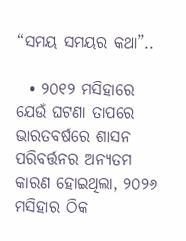“ସମୟ ସମୟର କଥା”..

  • ୨୦୧୨ ମସିହାରେ ଯେଉଁ ଘଟଣା ତାପରେ ଭାରତବର୍ଷରେ ଶାସନ ପରିବର୍ତ୍ତନର ଅନ୍ୟତମ କାରଣ ହୋଇଥିଲା, ୨୦୨୬ ମସିହାର ଠିକ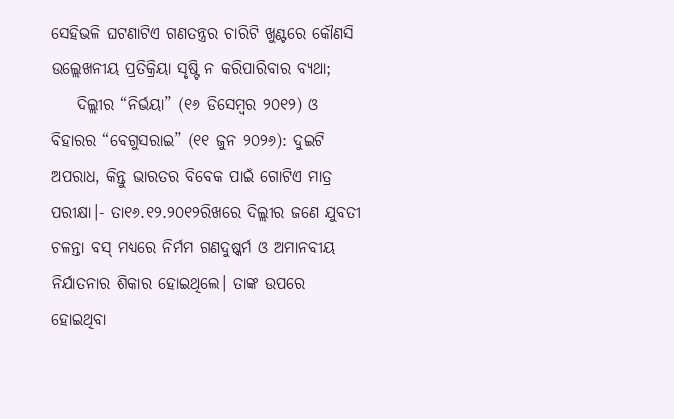ସେହିଭଳି ଘଟଣାଟିଏ ଗଣତନ୍ତ୍ରର ଚାରିଟି ଖୁଣ୍ଟରେ କୌଣସି ଉଲ୍ଲେଖନୀୟ ପ୍ରତିକ୍ରିୟା ସୃଷ୍ଟି ନ କରିପାରିବାର ବ୍ୟଥା;
    ଦିଲ୍ଲୀର “ନିର୍ଭୟା” (୧୬ ଡିସେମ୍ବର ୨୦୧୨) ଓ ବିହାରର “ବେଗୁସରାଇ” (୧୧ ଜୁନ ୨୦୨୬): ଦୁଇଟି ଅପରାଧ, କିନ୍ତୁ ଭାରତର ବିବେକ ପାଇଁ ଗୋଟିଏ ମାତ୍ର ପରୀକ୍ଷା।- ତା୧୬.୧୨.୨୦୧୨ରିଖରେ ଦିଲ୍ଲୀର ଜଣେ ଯୁବତୀ ଚଳନ୍ତା ବସ୍‌ ମଧ୍ୟରେ ନିର୍ମମ ଗଣଦୁଷ୍କର୍ମ ଓ ଅମାନବୀୟ ନିର୍ଯାତନାର ଶିକାର ହୋଇଥିଲେ। ତାଙ୍କ ଉପରେ ହୋଇଥିବା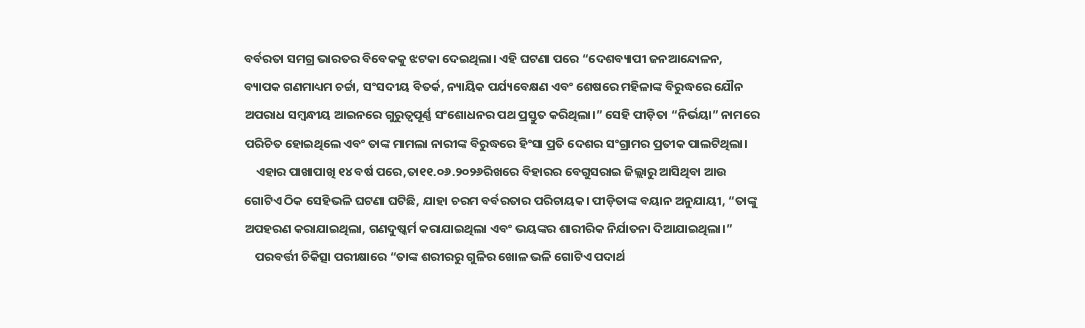ବର୍ବରତା ସମଗ୍ର ଭାରତର ବିବେକକୁ ଝଟକା ଦେଇଥିଲା। ଏହି ଘଟଣା ପରେ “ଦେଶବ୍ୟାପୀ ଜନଆନ୍ଦୋଳନ, ବ୍ୟାପକ ଗଣମାଧ୍ୟମ ଚର୍ଚ୍ଚା, ସଂସଦୀୟ ବିତର୍କ, ନ୍ୟାୟିକ ପର୍ଯ୍ୟବେକ୍ଷଣ ଏବଂ ଶେଷରେ ମହିଳାଙ୍କ ବିରୁଦ୍ଧରେ ଯୌନ ଅପରାଧ ସମ୍ବନ୍ଧୀୟ ଆଇନରେ ଗୁରୁତ୍ୱପୂର୍ଣ୍ଣ ସଂଶୋଧନର ପଥ ପ୍ରସ୍ତୁତ କରିଥିଲା।” ସେହି ପୀଡ଼ିତା “ନିର୍ଭୟା” ନାମରେ ପରିଚିତ ହୋଇଥିଲେ ଏବଂ ତାଙ୍କ ମାମଲା ନାରୀଙ୍କ ବିରୁଦ୍ଧରେ ହିଂସା ପ୍ରତି ଦେଶର ସଂଗ୍ରାମର ପ୍ରତୀକ ପାଲଟିଥିଲା।
    ଏହାର ପାଖାପାଖି ୧୪ ବର୍ଷ ପରେ,ତା୧୧.୦୬.୨୦୨୬ରିଖରେ ବିହାରର ବେଗୁସରାଇ ଜିଲ୍ଲାରୁ ଆସିଥିବା ଆଉ ଗୋଟିଏ ଠିକ ସେହିଭଳି ଘଟଣା ଘଟିଛି, ଯାହା ଚରମ ବର୍ବରତାର ପରିଚାୟକ। ପୀଡ଼ିତାଙ୍କ ବୟାନ ଅନୁଯାୟୀ, “ତାଙ୍କୁ ଅପହରଣ କରାଯାଇଥିଲା, ଗଣଦୁଷ୍କର୍ମ କରାଯାଇଥିଲା ଏବଂ ଭୟଙ୍କର ଶାରୀରିକ ନିର୍ଯାତନା ଦିଆଯାଇଥିଲା।”
    ପରବର୍ତ୍ତୀ ଚିକିତ୍ସା ପରୀକ୍ଷାରେ “ତାଙ୍କ ଶରୀରରୁ ଗୁଳିର ଖୋଳ ଭଳି ଗୋଟିଏ ପଦାର୍ଥ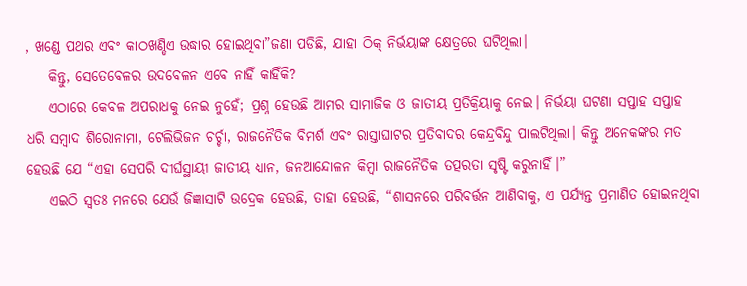, ଖଣ୍ଡେ ପଥର ଏବଂ କାଠଖଣ୍ଡିଏ ଉଦ୍ଧାର ହୋଇଥିବା”ଜଣା ପଡିଛି, ଯାହା ଠିକ୍ ନିର୍ଭୟାଙ୍କ କ୍ଷେତ୍ରରେ ଘଟିଥିଲା।
    କିନ୍ତୁ, ସେତେବେଳର ଉଦବେଳନ ଏବେ ନାହିଁ କାହିଁକି?
    ଏଠାରେ କେବଳ ଅପରାଧକୁ ନେଇ ନୁହେଁ; ପ୍ରଶ୍ନ ହେଉଛି ଆମର ସାମାଜିକ ଓ ଜାତୀୟ ପ୍ରତିକ୍ରିୟାକୁ ନେଇ। ନିର୍ଭୟା ଘଟଣା ସପ୍ତାହ ସପ୍ତାହ ଧରି ସମ୍ବାଦ ଶିରୋନାମା, ଟେଲିଭିଜନ ଚର୍ଚ୍ଚା, ରାଜନୈତିକ ବିମର୍ଶ ଏବଂ ରାସ୍ତାଘାଟର ପ୍ରତିବାଦର କେନ୍ଦ୍ରବିନ୍ଦୁ ପାଲଟିଥିଲା। କିନ୍ତୁ ଅନେକଙ୍କର ମତ ହେଉଛି ଯେ “ଏହା ସେପରି ଦୀର୍ଘସ୍ଥାୟୀ ଜାତୀୟ ଧ୍ୟାନ, ଜନଆନ୍ଦୋଳନ କିମ୍ବା ରାଜନୈତିକ ତତ୍ପରତା ସୃଷ୍ଟି କରୁନାହିଁ।”
    ଏଇଠି ସ୍ୱତଃ ମନରେ ଯେଉଁ ଜିଜ୍ଞାସାଟି ଉଦ୍ରେକ ହେଉଛି, ତାହା ହେଉଛି, “ଶାସନରେ ପରିବର୍ତ୍ତନ ଆଣିବାକୁ, ଏ ପର୍ଯ୍ୟନ୍ତ ପ୍ରମାଣିତ ହୋଇନଥିବା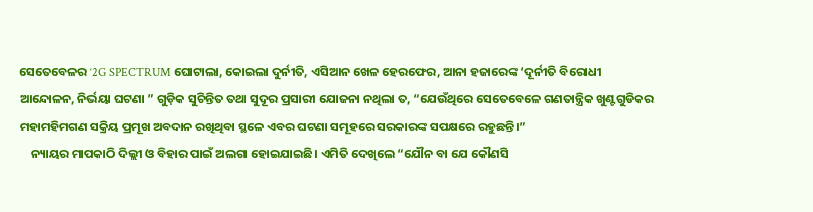ସେତେବେଳର ‘2G SPECTRUM ଘୋଟାଲା, କୋଇଲା ଦୁର୍ନୀତି, ଏସିଆନ ଖେଳ ହେରଫେର, ଆନା ହଜାରେଙ୍କ ‘ଦୂର୍ନୀତି ବିରୋଧୀ ଆନ୍ଦୋଳନ, ନିର୍ଭୟା ଘଟଣା ” ଗୁଡ଼ିକ ସୁଚିନ୍ତିତ ତଥା ସୁଦୂର ପ୍ରସାରୀ ଯୋଜନା ନଥିଲା ତ, “ଯେଉଁଥିରେ ସେତେବେଳେ ଗଣତାନ୍ତ୍ରିକ ଖୁଣ୍ଟଗୁଡିକର ମହାମହିମଗଣ ସକ୍ରିୟ ପ୍ରମୂଖ ଅବଦାନ ରଖିଥିବା ସ୍ଥଳେ ଏବର ଘଟଣା ସମୂହରେ ସରକାରଙ୍କ ସପକ୍ଷରେ ରହୁଛନ୍ତି।”
    ନ୍ୟାୟର ମାପକାଠି ଦିଲ୍ଲୀ ଓ ବିହାର ପାଇଁ ଅଲଗା ହୋଇଯାଇଛି। ଏମିତି ଦେଖିଲେ “ଯୌନ ବା ଯେ କୌଣସି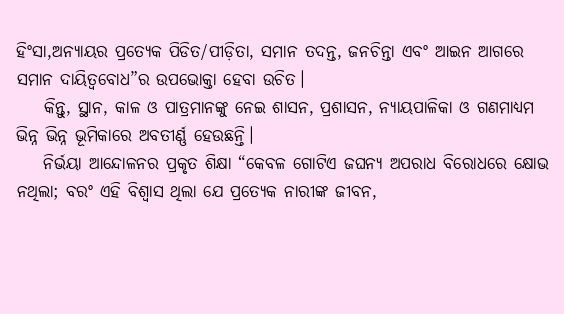ହିଂସା,ଅନ୍ୟାୟର ପ୍ରତ୍ୟେକ ପିଡିତ/ପୀଡ଼ିତା, ସମାନ ତଦନ୍ତ, ଜନଚିନ୍ତା ଏବଂ ଆଇନ ଆଗରେ ସମାନ ଦାୟିତ୍ୱବୋଧ”ର ଉପଭୋକ୍ତା ହେବା ଉଚିତ।
    କିନ୍ତୁ, ସ୍ଥାନ, କାଳ ଓ ପାତ୍ରମାନଙ୍କୁ ନେଇ ଶାସନ, ପ୍ରଶାସନ, ନ୍ୟାୟପାଳିକା ଓ ଗଣମାଧ୍ୟମ ଭିନ୍ନ ଭିନ୍ନ ଭୂମିକାରେ ଅବତୀର୍ଣ୍ଣ ହେଉଛନ୍ତି।
    ନିର୍ଭୟା ଆନ୍ଦୋଳନର ପ୍ରକୃତ ଶିକ୍ଷା “କେବଳ ଗୋଟିଏ ଜଘନ୍ୟ ଅପରାଧ ବିରୋଧରେ କ୍ଷୋଭ ନଥିଲା; ବରଂ ଏହି ବିଶ୍ୱାସ ଥିଲା ଯେ ପ୍ରତ୍ୟେକ ନାରୀଙ୍କ ଜୀବନ,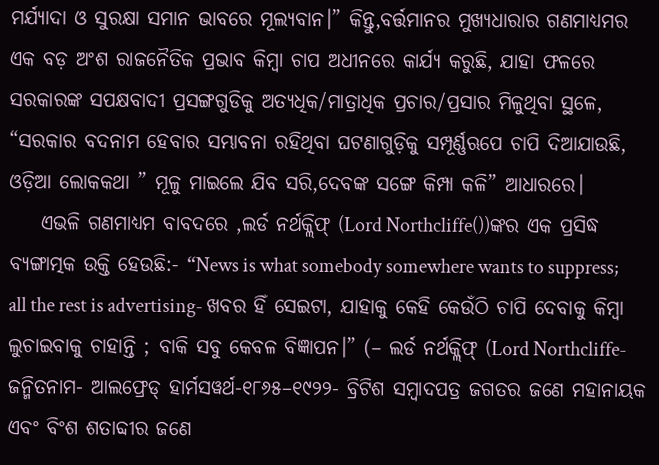ମର୍ଯ୍ୟାଦା ଓ ସୁରକ୍ଷା ସମାନ ଭାବରେ ମୂଲ୍ୟବାନ।” କିନ୍ତୁ,ବର୍ତ୍ତମାନର ମୁଖ୍ୟଧାରାର ଗଣମାଧ୍ୟମର ଏକ ବଡ଼ ଅଂଶ ରାଜନୈତିକ ପ୍ରଭାବ କିମ୍ବା ଚାପ ଅଧୀନରେ କାର୍ଯ୍ୟ କରୁଛି, ଯାହା ଫଳରେ ସରକାରଙ୍କ ସପକ୍ଷବାଦୀ ପ୍ରସଙ୍ଗଗୁଡିକୁ ଅତ୍ୟଧିକ/ମାତ୍ରାଧିକ ପ୍ରଚାର/ପ୍ରସାର ମିଳୁଥିବା ସ୍ଥଳେ, “ସରକାର ବଦନାମ ହେବାର ସମ୍ଭାବନା ରହିଥିବା ଘଟଣାଗୁଡ଼ିକୁ ସମ୍ପୂର୍ଣ୍ଣଋପେ ଚାପି ଦିଆଯାଉଛି, ଓଡ଼ିଆ ଲୋକକଥା ” ମୂଳୁ ମାଇଲେ ଯିବ ସରି,ଦେବଙ୍କ ସଙ୍ଗେ କିମ୍ପା କଳି” ଆଧାରରେ।
    ଏଭଳି ଗଣମାଧ୍ୟମ ବାବଦରେ ,ଲର୍ଡ ନର୍ଥକ୍ଲିଫ୍ (Lord Northcliffe())ଙ୍କର ଏକ ପ୍ରସିଦ୍ଧ ବ୍ୟଙ୍ଗାତ୍ମକ ଉକ୍ତି ହେଉଛି:- “News is what somebody somewhere wants to suppress; all the rest is advertising- ଖବର ହିଁ ସେଇଟା, ଯାହାକୁ କେହି କେଉଁଠି ଚାପି ଦେବାକୁ କିମ୍ବା ଲୁଚାଇବାକୁ ଚାହାନ୍ତି ; ବାକି ସବୁ କେବଳ ବିଜ୍ଞାପନ।” (– ଲର୍ଡ ନର୍ଥକ୍ଲିଫ୍ (Lord Northcliffe-ଜନ୍ମିତନାମ- ଆଲଫ୍ରେଡ୍ ହାର୍ମସୱର୍ଥ-୧୮୬୫–୧୯୨୨- ବ୍ରିଟିଶ ସମ୍ବାଦପତ୍ର ଜଗତର ଜଣେ ମହାନାୟକ ଏବଂ ବିଂଶ ଶତାବ୍ଦୀର ଜଣେ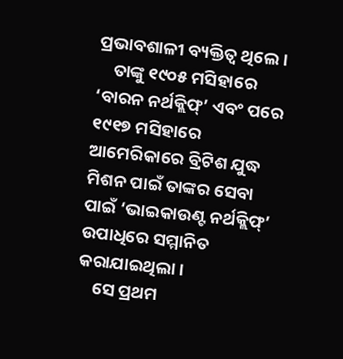ପ୍ରଭାବଶାଳୀ ବ୍ୟକ୍ତିତ୍ୱ ଥିଲେ।
    ତାଙ୍କୁ ୧୯୦୫ ମସିହାରେ ‘ବାରନ ନର୍ଥକ୍ଲିଫ୍’ ଏବଂ ପରେ ୧୯୧୭ ମସିହାରେ ଆମେରିକାରେ ବ୍ରିଟିଶ ଯୁଦ୍ଧ ମିଶନ ପାଇଁ ତାଙ୍କର ସେବା ପାଇଁ ‘ଭାଇକାଉଣ୍ଟ ନର୍ଥକ୍ଲିଫ୍’ ଉପାଧିରେ ସମ୍ମାନିତ କରାଯାଇଥିଲା।
    ସେ ପ୍ରଥମ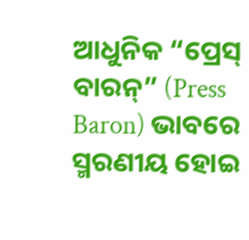ଆଧୁନିକ “ପ୍ରେସ୍ ବାରନ୍” (Press Baron) ଭାବରେ ସ୍ମରଣୀୟ ହୋଇ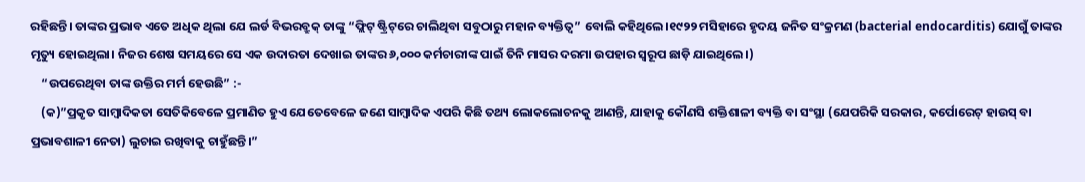ରହିଛନ୍ତି। ତାଙ୍କର ପ୍ରଭାବ ଏତେ ଅଧିକ ଥିଲା ଯେ ଲର୍ଡ ବିଭରବ୍ରୁକ୍ ତାଙ୍କୁ “ଫ୍ଲିଟ୍ ଷ୍ଟ୍ରିଟ୍‌ରେ ଚାଲିଥିବା ସବୁଠାରୁ ମହାନ ବ୍ୟକ୍ତିତ୍ୱ” ବୋଲି କହିଥିଲେ।୧୯୨୨ ମସିହାରେ ହୃଦୟ ଜନିତ ସଂକ୍ରମଣ (bacterial endocarditis) ଯୋଗୁଁ ତାଙ୍କର ମୃତ୍ୟୁ ହୋଇଥିଲା। ନିଜର ଶେଷ ସମୟରେ ସେ ଏକ ଉଦାରତା ଦେଖାଇ ତାଙ୍କର ୬,୦୦୦ କର୍ମଚାରୀଙ୍କ ପାଇଁ ତିନି ମାସର ଦରମା ଉପହାର ସ୍ୱରୂପ ଛାଡ଼ି ଯାଇଥିଲେ।)
    “ଉପରେଥିବା ତାଙ୍କ ଉକ୍ତିର ମର୍ମ ହେଉଛି” :-
    (କ)”ପ୍ରକୃତ ସାମ୍ବାଦିକତା ସେତିକିବେଳେ ପ୍ରମାଣିତ ହୁଏ ଯେତେବେଳେ ଜଣେ ସାମ୍ବାଦିକ ଏପରି କିଛି ତଥ୍ୟ ଲୋକଲୋଚନକୁ ଆଣନ୍ତି, ଯାହାକୁ କୌଣସି ଶକ୍ତିଶାଳୀ ବ୍ୟକ୍ତି ବା ସଂସ୍ଥା (ଯେପରିକି ସରକାର, କର୍ପୋରେଟ୍ ହାଉସ୍ ବା ପ୍ରଭାବଶାଳୀ ନେତା) ଲୁଚାଇ ରଖିବାକୁ ଚାହୁଁଛନ୍ତି।”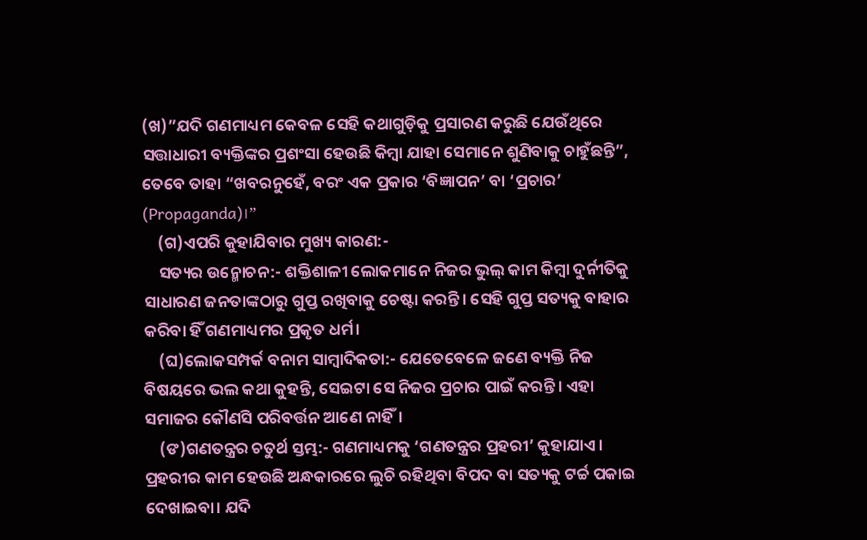(ଖ)”ଯଦି ଗଣମାଧ୍ୟମ କେବଳ ସେହି କଥାଗୁଡ଼ିକୁ ପ୍ରସାରଣ କରୁଛି ଯେଉଁଥିରେ ସତ୍ତାଧାରୀ ବ୍ୟକ୍ତିଙ୍କର ପ୍ରଶଂସା ହେଉଛି କିମ୍ବା ଯାହା ସେମାନେ ଶୁଣିବାକୁ ଚାହୁଁଛନ୍ତି”, ତେବେ ତାହା “ଖବରନୁହେଁ, ବରଂ ଏକ ପ୍ରକାର ‘ବିଜ୍ଞାପନ’ ବା ‘ପ୍ରଚାର’ (Propaganda)।”
    (ଗ)ଏପରି କୁହାଯିବାର ମୁଖ୍ୟ କାରଣ:-
    ସତ୍ୟର ଉନ୍ମୋଚନ:- ଶକ୍ତିଶାଳୀ ଲୋକମାନେ ନିଜର ଭୁଲ୍ କାମ କିମ୍ବା ଦୁର୍ନୀତିକୁ ସାଧାରଣ ଜନତାଙ୍କଠାରୁ ଗୁପ୍ତ ରଖିବାକୁ ଚେଷ୍ଟା କରନ୍ତି। ସେହି ଗୁପ୍ତ ସତ୍ୟକୁ ବାହାର କରିବା ହିଁ ଗଣମାଧ୍ୟମର ପ୍ରକୃତ ଧର୍ମ।
    (ଘ)ଲୋକସମ୍ପର୍କ ବନାମ ସାମ୍ବାଦିକତା:- ଯେତେବେଳେ ଜଣେ ବ୍ୟକ୍ତି ନିଜ ବିଷୟରେ ଭଲ କଥା କୁହନ୍ତି, ସେଇଟା ସେ ନିଜର ପ୍ରଚାର ପାଇଁ କରନ୍ତି। ଏହା ସମାଜର କୌଣସି ପରିବର୍ତ୍ତନ ଆଣେ ନାହିଁ।
    (ଙ)ଗଣତନ୍ତ୍ରର ଚତୁର୍ଥ ସ୍ତମ୍ଭ:- ଗଣମାଧ୍ୟମକୁ ‘ଗଣତନ୍ତ୍ରର ପ୍ରହରୀ’ କୁହାଯାଏ। ପ୍ରହରୀର କାମ ହେଉଛି ଅନ୍ଧକାରରେ ଲୁଚି ରହିଥିବା ବିପଦ ବା ସତ୍ୟକୁ ଟର୍ଚ୍ଚ ପକାଇ ଦେଖାଇବା। ଯଦି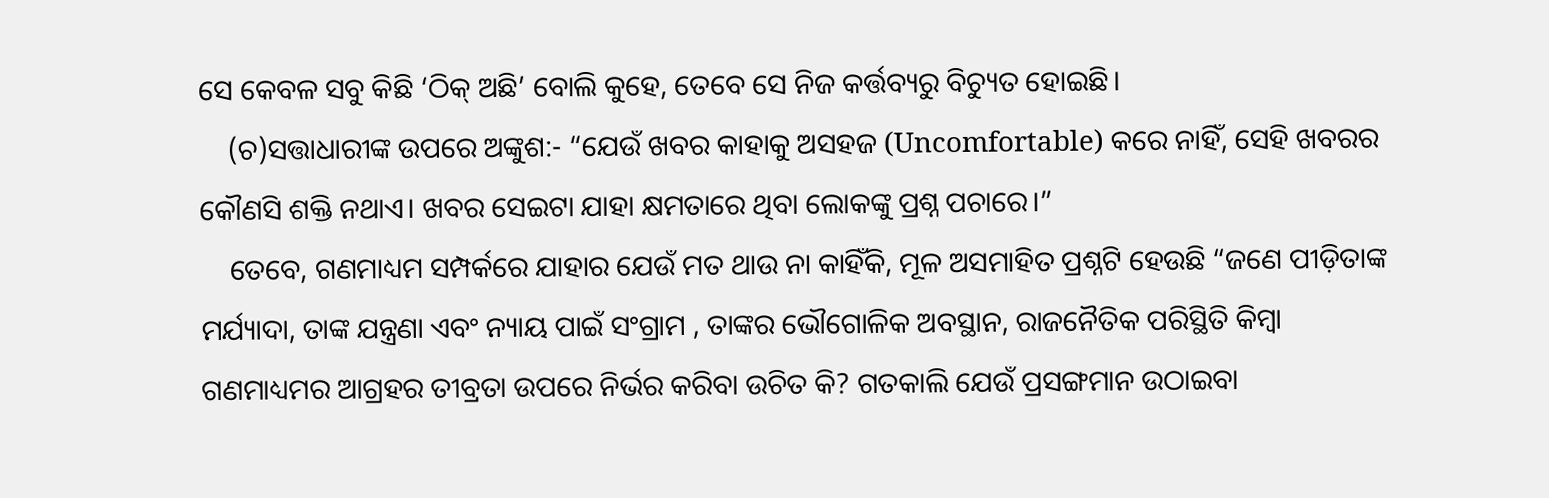ସେ କେବଳ ସବୁ କିଛି ‘ଠିକ୍ ଅଛି’ ବୋଲି କୁହେ, ତେବେ ସେ ନିଜ କର୍ତ୍ତବ୍ୟରୁ ବିଚ୍ୟୁତ ହୋଇଛି।
    (ଚ)ସତ୍ତାଧାରୀଙ୍କ ଉପରେ ଅଙ୍କୁଶ:- “ଯେଉଁ ଖବର କାହାକୁ ଅସହଜ (Uncomfortable) କରେ ନାହିଁ, ସେହି ଖବରର କୌଣସି ଶକ୍ତି ନଥାଏ। ଖବର ସେଇଟା ଯାହା କ୍ଷମତାରେ ଥିବା ଲୋକଙ୍କୁ ପ୍ରଶ୍ନ ପଚାରେ।”
    ତେବେ, ଗଣମାଧ୍ୟମ ସମ୍ପର୍କରେ ଯାହାର ଯେଉଁ ମତ ଥାଉ ନା କାହିଁକି, ମୂଳ ଅସମାହିତ ପ୍ରଶ୍ନଟି ହେଉଛି “ଜଣେ ପୀଡ଼ିତାଙ୍କ ମର୍ଯ୍ୟାଦା, ତାଙ୍କ ଯନ୍ତ୍ରଣା ଏବଂ ନ୍ୟାୟ ପାଇଁ ସଂଗ୍ରାମ , ତାଙ୍କର ଭୌଗୋଳିକ ଅବସ୍ଥାନ, ରାଜନୈତିକ ପରିସ୍ଥିତି କିମ୍ବା ଗଣମାଧ୍ୟମର ଆଗ୍ରହର ତୀବ୍ରତା ଉପରେ ନିର୍ଭର କରିବା ଉଚିତ କି? ଗତକାଲି ଯେଉଁ ପ୍ରସଙ୍ଗମାନ ଉଠାଇବା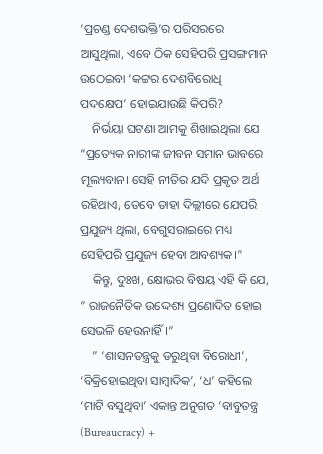‘ପ୍ରଚଣ୍ଡ ଦେଶଭକ୍ତି’ର ପରିସରରେ ଆସୁଥିଲା, ଏବେ ଠିକ ସେହିପରି ପ୍ରସଙ୍ଗମାନ ଉଠେଇବା ‘କଟ୍ଟର ଦେଶବିରୋଧି ପଦକ୍ଷେପ’ ହୋଇଯାଉଛି କିପରି?
    ନିର୍ଭୟା ଘଟଣା ଆମକୁ ଶିଖାଇଥିଲା ଯେ “ପ୍ରତ୍ୟେକ ନାରୀଙ୍କ ଜୀବନ ସମାନ ଭାବରେ ମୂଲ୍ୟବାନ। ସେହି ନୀତିର ଯଦି ପ୍ରକୃତ ଅର୍ଥ ରହିଥାଏ, ତେବେ ତାହା ଦିଲ୍ଲୀରେ ଯେପରି ପ୍ରଯୁଜ୍ୟ ଥିଲା, ବେଗୁସରାଇରେ ମଧ୍ୟ ସେହିପରି ପ୍ରଯୁଜ୍ୟ ହେବା ଆବଶ୍ୟକ।”
    କିନ୍ତୁ, ଦୁଃଖ, କ୍ଷୋଭର ବିଷୟ ଏହି କି ଯେ, ” ରାଜନୈତିକ ଉଦ୍ଦେଶ୍ୟ ପ୍ରଣୋଦିତ ହୋଇ ସେଭଳି ହେଉନାହିଁ।”
    ” ‘ଶାସନତନ୍ତ୍ରକୁ ଡରୁଥିବା ବିରୋଧୀ’, ‘ବିକ୍ରିହୋଇଥିବା ସାମ୍ବାଦିକ’, ‘ଧ’ କହିଲେ ‘ମାଟି ବସୁଥିବା’ ଏକାନ୍ତ ଅନୁଗତ ‘ବାବୁତନ୍ତ୍ର (Bureaucracy) +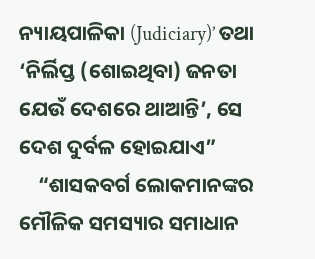ନ୍ୟାୟପାଳିକା (Judiciary)’ ତଥା ‘ନିର୍ଲିପ୍ତ (ଶୋଇଥିବା) ଜନତା ଯେଉଁ ଦେଶରେ ଥାଆନ୍ତି’, ସେ ଦେଶ ଦୁର୍ବଳ ହୋଇଯାଏ”
    “ଶାସକବର୍ଗ ଲୋକମାନଙ୍କର ମୌଳିକ ସମସ୍ୟାର ସମାଧାନ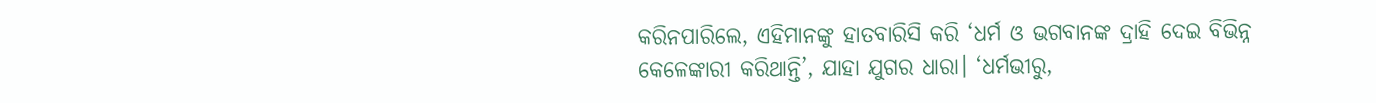କରିନପାରିଲେ, ଏହିମାନଙ୍କୁ ହାତବାରିସି କରି ‘ଧର୍ମ ଓ ଭଗବାନଙ୍କ ଦ୍ରାହି ଦେଇ ବିଭିନ୍ନ କେଳେଙ୍କାରୀ କରିଥାନ୍ତି’, ଯାହା ଯୁଗର ଧାରା। ‘ଧର୍ମଭୀରୁ,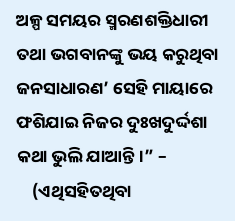ଅଳ୍ପ ସମୟର ସ୍ମରଣଶକ୍ତିଧାରୀ ତଥା ଭଗବାନଙ୍କୁ ଭୟ କରୁଥିବା ଜନସାଧାରଣ’ ସେହି ମାୟାରେ ଫଶିଯାଇ ନିଜର ଦୁଃଖଦୁର୍ଦ୍ଦଶା କଥା ଭୁଲି ଯାଆନ୍ତି।” –
    (ଏଥିସହିତଥିବା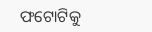ଫଟୋଟିକୁ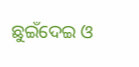ଛୁଇଁଦେଇ ଓ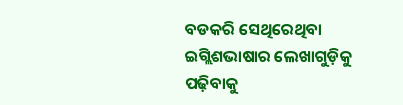ବଡକରି ସେଥିରେଥିବା ଇଗ୍ଲିଶଭାଷାର ଲେଖାଗୁଡ଼ିକୁ ପଢ଼ିବାକୁ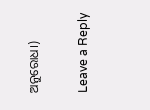ଅନୁରୋଧ।)

Leave a Reply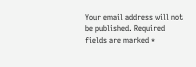Your email address will not be published. Required fields are marked *